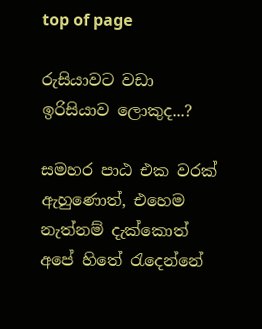top of page

රුසියාවට වඩා ඉරිසියාව ලොකුද...?

සමහර පාඨ එක වරක් ඇහුණොත්, එහෙම නැත්නම් දැක්කොත් අපේ හිතේ රැදෙන්නේ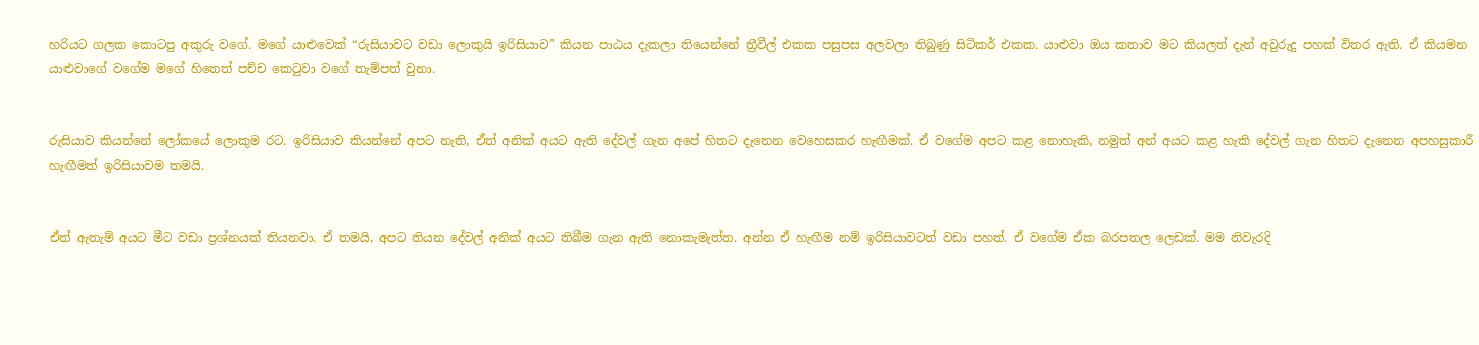හරියට ගලක කොටපු අකුරු වගේ. මගේ යාළුවෙක් “රුසියාවට වඩා ලොකුයි ඉරිසියාව” කියන පාඨය දැකලා තියෙන්නේ ත්‍රීවීල් එකක පසුපස අලවලා තිබුණු සිටිකර් එකක. යාළුවා ඔය කතාව මට කියලත් දැන් අවුරුදු පහක් විතර ඇති. ඒ කියමන යාළුවාගේ වගේම මගේ හිතෙත් පච්ච කෙටුවා වගේ තැම්පත් වුනා.


රුසියාව කියන්නේ ලෝකයේ ලොකුම රට. ඉරිසියාව කියන්නේ අපට නැති, ඒත් අනික් අයට ඇති දේවල් ගැන අපේ හිතට දැනෙන වෙහෙසකර හැඟීමක්. ඒ වගේම අපට කළ නොහැකි, නමුත් අන් අයට කළ හැකි දේවල් ගැන හිතට දැනෙන අපහසුකාරී හැඟීමත් ඉරිසියාවම තමයි.


ඒත් ඇතැම් අයට මීට වඩා ප්‍රශ්නයක් තියනවා. ඒ තමයි, අපට තියන දේවල් අනික් අයට තිබීම ගැන ඇති නොකැමැත්ත. අන්න ඒ හැඟීම නම් ඉරිසියාවටත් වඩා පහත්. ඒ වගේම ඒක බරපතල ලෙඩක්. මම නිවැරදි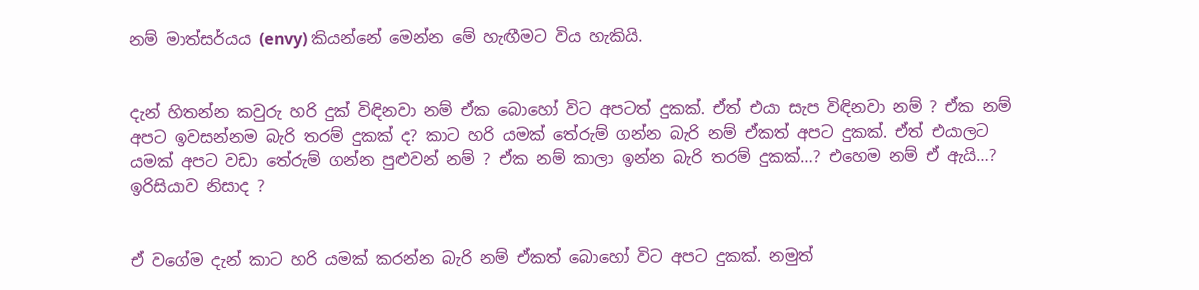නම් මාත්සර්යය (envy) කියන්නේ මෙන්න මේ හැඟීමට විය හැකියි.


දැන් හිතන්න කවුරු හරි දුක් විඳිනවා නම් ඒක බොහෝ විට අපටත් දුකක්. ඒත් එයා සැප විඳිනවා නම් ? ඒක නම් අපට ඉවසන්නම බැරි තරම් දුකක් ද? කාට හරි යමක් තේරුම් ගන්න බැරි නම් ඒකත් අපට දුකක්. ඒත් එයාලට යමක් අපට වඩා තේරුම් ගන්න පුළුවන් නම් ? ඒක නම් කාලා ඉන්න බැරි තරම් දුකක්…? එහෙම නම් ඒ ඇයි…? ඉරිසියාව නිසාද ?


ඒ වගේම දැන් කාට හරි යමක් කරන්න බැරි නම් ඒකත් බොහෝ විට අපට දුකක්. නමුත්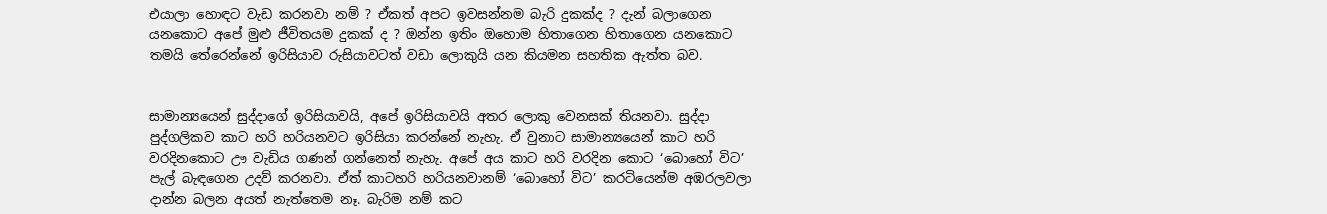එයාලා හොඳට වැඩ කරනවා නම් ? ඒකත් අපට ඉවසන්නම බැරි දුකක්ද ? දැන් බලාගෙන යනකොට අපේ මුළු ජීවිතයම දුකක් ද ? ඔන්න ඉතිං ඔහොම හිතාගෙන හිතාගෙන යනකොට තමයි තේරෙන්නේ ඉරිසියාව රුසියාවටත් වඩා ලොකුයි යන කියමන සහතික ඇත්ත බව.


සාමාන්‍යයෙන් සුද්දාගේ ඉරිසියාවයි, අපේ ඉරිසියාවයි අතර ලොකු වෙනසක් තියනවා. සුද්දා පුද්ගලිකව කාට හරි හරියනවට ඉරිසියා කරන්නේ නැහැ. ඒ වුනාට සාමාන්‍යයෙන් කාට හරි වරදිනකොට ඌ වැඩිය ගණන් ගන්නෙත් නැහැ. අපේ අය කාට හරි වරදින කොට ‘බොහෝ විට’ පැල් බැඳගෙන උදව් කරනවා. ඒත් කාටහරි හරියනවානම් ‘බොහෝ විට’ කරටියෙන්ම අඹරලවලා දාන්න බලන අයත් නැත්තෙම නෑ. බැරිම නම් කට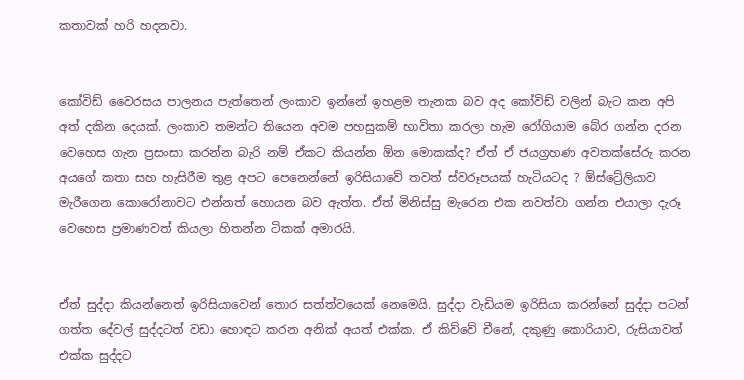කතාවක් හරි හදනවා.


කෝවිඩ් වෛරසය පාලනය පැත්තෙන් ලංකාව ඉන්නේ ඉහළම තැනක බව අද කෝවිඩ් වලින් බැට කන අපි අත් දකින දෙයක්. ලංකාව තමන්ට තියෙන අවම පහසුකම් භාවිතා කරලා හැම රෝගියාම බේර ගන්න දරන වෙහෙස ගැන ප්‍රසංසා කරන්න බැරි නම් ඒකට කියන්න ඕන මොකක්ද? ඒත් ඒ ජයග්‍රහණ අවතක්සේරු කරන අයගේ කතා සහ හැසිරීම තුළ අපට පෙනෙන්නේ ඉරිසියාවේ තවත් ස්වරූපයක් හැටියටද ? ඕස්ට්‍රේලියාව මැරීගෙන කොරෝනාවට එන්නත් හොයන බව ඇත්ත. ඒත් මිනිස්සු මැරෙන එක නවත්වා ගන්න එයාලා දැරූ වෙහෙස ප්‍රමාණවත් කියලා හිතන්න ටිකක් අමාරයි.


ඒත් සුද්දා කියන්නෙත් ඉරිසියාවෙන් තොර සත්ත්වයෙක් නෙමෙයි. සුද්දා වැඩියම ඉරිසියා කරන්නේ සුද්දා පටන් ගත්ත දේවල් සුද්දටත් වඩා හොඳට කරන අනික් අයත් එක්ක. ඒ කිව්වේ චීනේ, දකුණු කොරියාව, රුසියාවත් එක්ක සුද්දට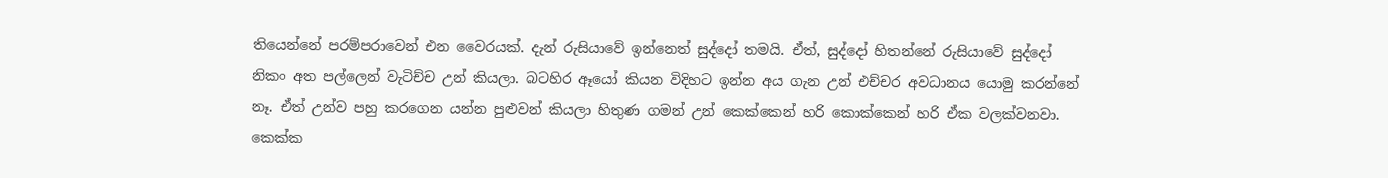තියෙන්නේ පරම්පරාවෙන් එන වෛරයක්. දැන් රුසියාවේ ඉන්නෙත් සුද්දෝ තමයි. ඒත්, සුද්දෝ හිතන්නේ රුසියාවේ සුද්දෝ නිකං අත පල්ලෙන් වැටිච්ච උන් කියලා. බටහිර ඈයෝ කියන විදිහට ඉන්න අය ගැන උන් එච්චර අවධානය යොමු කරන්නේ නෑ. ඒත් උන්ව පහු කරගෙන යන්න පුළුවන් කියලා හිතුණ ගමන් උන් කෙක්කෙන් හරි කොක්කෙන් හරි ඒක වලක්වනවා. කෙක්ක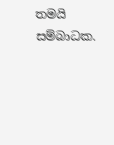තමයි සම්බාධක.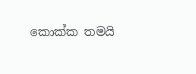කොක්ක තමයි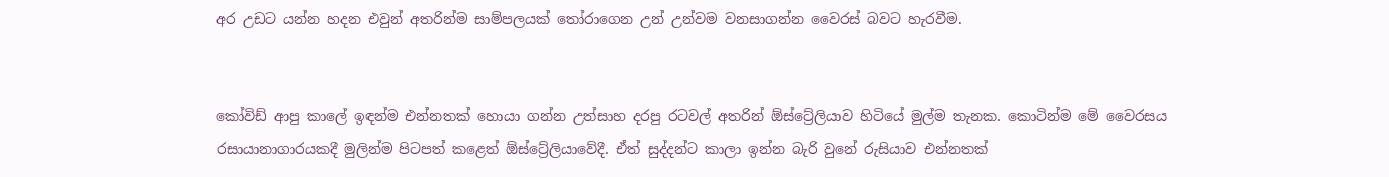අර උඩට යන්න හදන එවුන් අතරින්ම සාම්පලයක් තෝරාගෙන උන් උන්වම වනසාගන්න වෛරස් බවට හැරවීම.


කෝවිඩ් ආපු කාලේ ඉඳන්ම එන්නතක් හොයා ගන්න උත්සාහ දරපු රටවල් අතරින් ඕස්ට්‍රේලියාව හිටියේ මුල්ම තැනක. කොටින්ම මේ වෛරසය රසායානාගාරයකදී මුලින්ම පිටපත් කළෙත් ඕස්ට්‍රේලියාවේදී. ඒත් සුද්දන්ට කාලා ඉන්න බැරි වුනේ රුසියාව එන්නතක්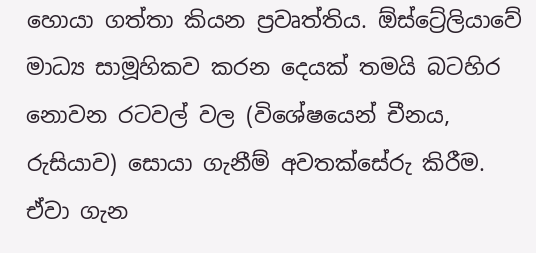හොයා ගත්තා කියන ප්‍රවෘත්තිය. ඕස්ට්‍රේලියාවේ මාධ්‍ය සාමූහිකව කරන දෙයක් තමයි බටහිර නොවන රටවල් වල (විශේෂයෙන් චීනය, රුසියාව) සොයා ගැනීම් අවතක්සේරු කිරීම. ඒවා ගැන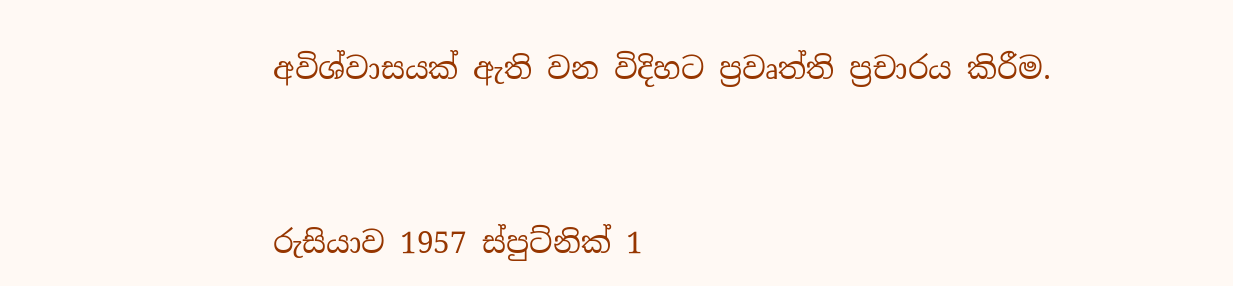අවිශ්වාසයක් ඇති වන විදිහට ප්‍රවෘත්ති ප්‍රචාරය කිරීම.


රුසියාව 1957 ස්පුට්නික් 1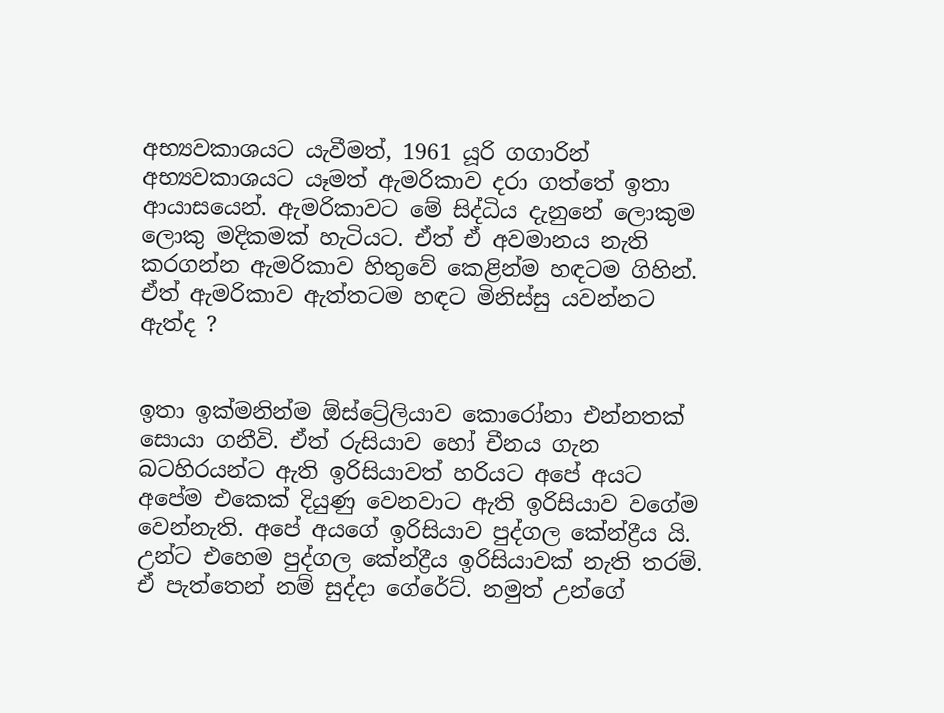අභ්‍යවකාශයට යැවීමත්, 1961 යූරි ගගාරින් අභ්‍යවකාශයට යෑමත් ඇමරිකාව දරා ගත්තේ ඉතා ආයාසයෙන්. ඇමරිකාවට මේ සිද්ධිය දැනුනේ ලොකුම ලොකු මදිකමක් හැටියට. ඒත් ඒ අවමානය නැති කරගන්න ඇමරිකාව හිතුවේ කෙළින්ම හඳටම ගිහින්. ඒත් ඇමරිකාව ඇත්තටම හඳට මිනිස්සු යවන්නට ඇත්ද ?


ඉතා ඉක්මනින්ම ඕස්ට්‍රේලියාව කොරෝනා එන්නතක් සොයා ගනීවි. ඒත් රුසියාව හෝ චීනය ගැන බටහිරයන්ට ඇති ඉරිසියාවත් හරියට අපේ අයට අපේම එකෙක් දියුණු වෙනවාට ඇති ඉරිසියාව වගේම වෙන්නැති. අපේ අයගේ ඉරිසියාව පුද්ගල කේන්ද්‍රීය යි. උන්ට එහෙම පුද්ගල කේන්ද්‍රීය ඉරිසියාවක් නැති තරම්. ඒ පැත්තෙන් නම් සුද්දා ගේරේට්. නමුත් උන්ගේ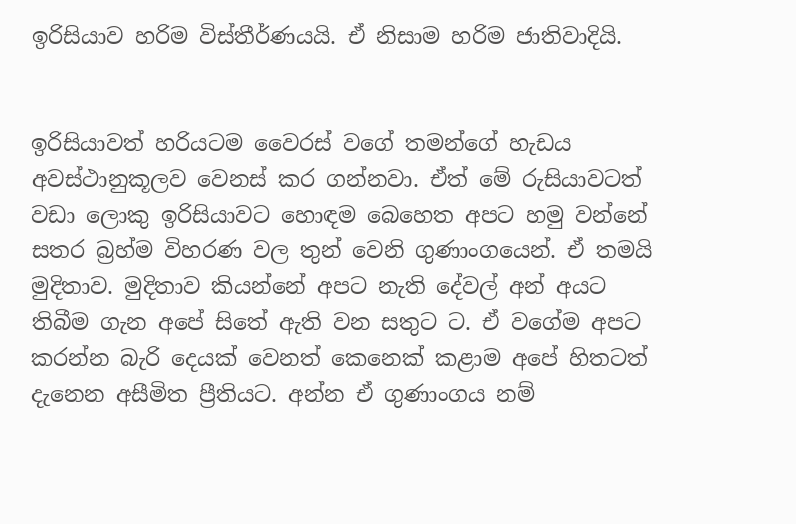ඉරිසියාව හරිම විස්තීර්ණයයි. ඒ නිසාම හරිම ජාතිවාදියි.


ඉරිසියාවත් හරියටම වෛරස් වගේ තමන්ගේ හැඩය අවස්ථානුකූලව වෙනස් කර ගන්නවා. ඒත් මේ රුසියාවටත් වඩා ලොකු ඉරිසියාවට හොඳම බෙහෙත අපට හමු වන්නේ සතර බ්‍රහ්ම විහරණ වල තුන් වෙනි ගුණාංගයෙන්. ඒ තමයි මුදිතාව. මුදිතාව කියන්නේ අපට නැති දේවල් අන් අයට තිබීම ගැන අපේ සිතේ ඇති වන සතුට ට. ඒ වගේම අපට කරන්න බැරි දෙයක් වෙනත් කෙනෙක් කළාම අපේ හිතටත් දැනෙන අසීමිත ප්‍රීතියට. අන්න ඒ ගුණාංගය නම්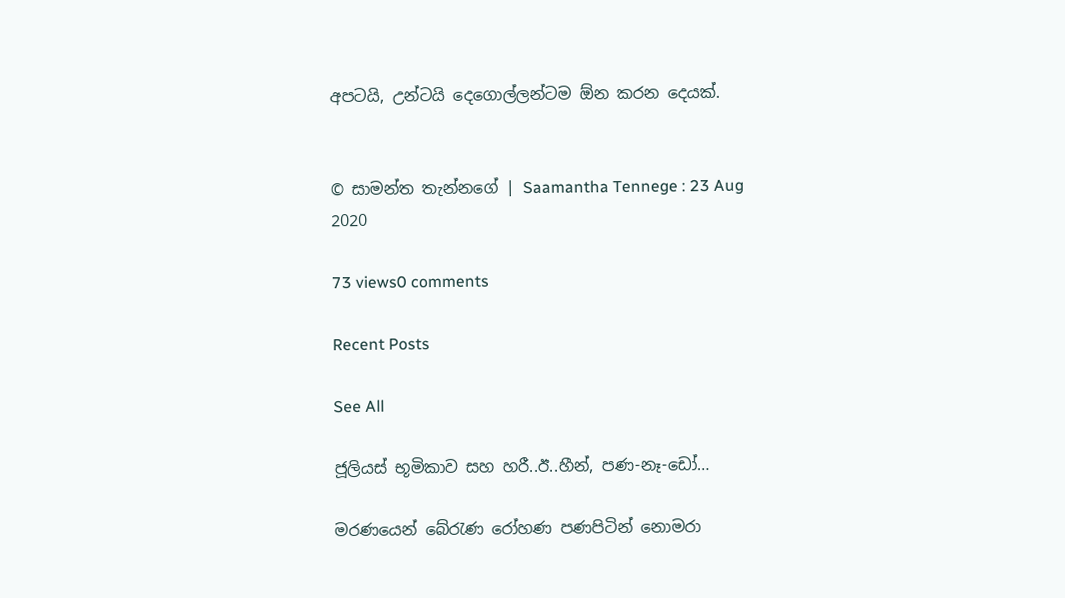අපටයි, උන්ටයි දෙගොල්ලන්ටම ඕන කරන දෙයක්.


© සාමන්ත තැන්නගේ ‍| Saamantha Tennege : 23 Aug 2020

73 views0 comments

Recent Posts

See All

ජූලියස් භූමිකාව සහ හරී..ඊ..හීන්, පණ-නෑ-ඩෝ…

මරණයෙන් බේරැණ රෝහණ පණපිටින් නොමරා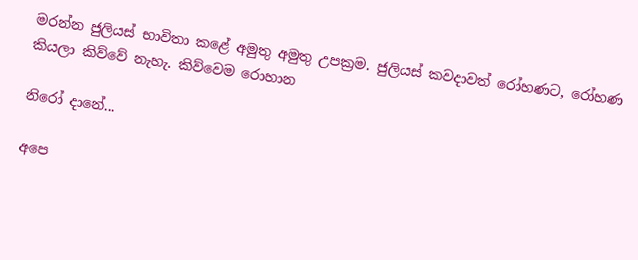මරන්න ජුලියස් භාවිතා කළේ අමුතු අමුතු උපක්‍රම. ජුලියස් කවදාවත් රෝහණට, රෝහණ කියලා කිව්වේ නැහැ. කිව්වෙම රොහාන

නිරෝ දානේ...

අපෙ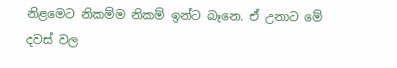නිළමෙට නිකම්ම නිකම් ඉන්ට බෑනෙ. ඒ උනාට මේ දවස් වල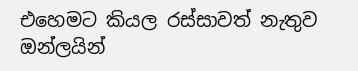එහෙමට කියල රස්සාවත් නැතුව ඔන්ලයින්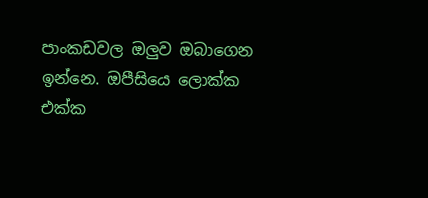පාංකඩවල ඔලුව ඔබාගෙන ඉන්නෙ. ඔපීසියෙ ලොක්ක එක්ක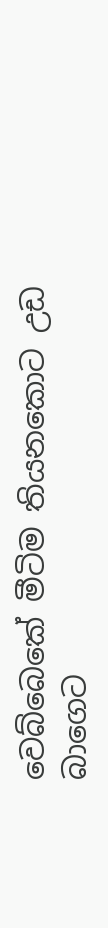වෙබ්බෙකේ මීටිම තියනකොට උඩ බාගෙට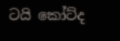ටයි කෝට්ද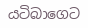යටිබාගෙට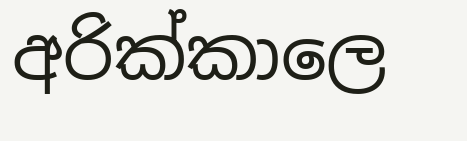අරික්කාලෙ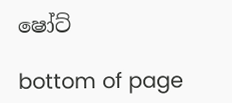ෂෝට්

bottom of page